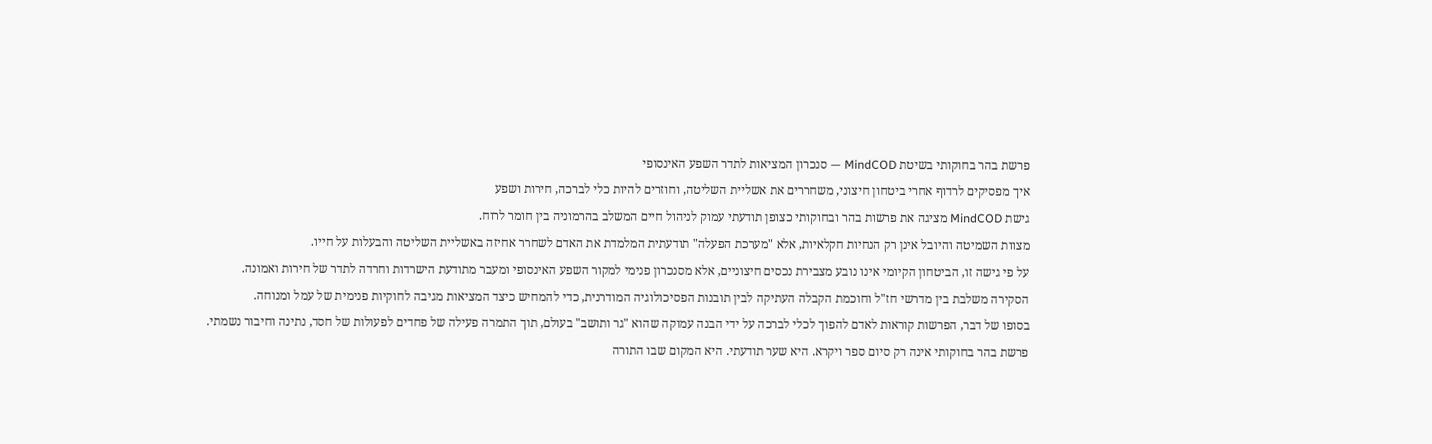פרשת בהר בחוקותי בשיטת MindCOD — סנכרון המציאות לתדר השפע האינסופי
איך מפסיקים לרדוף אחרי ביטחון חיצוני, משחררים את אשליית השליטה, וחוזרים להיות כלי לברכה, חירות ושפע
גישת MindCOD מציגה את פרשות בהר ובחוקותי כצופן תודעתי עמוק לניהול חיים המשלב בהרמוניה בין חומר לרוח.
מצוות השמיטה והיובל אינן רק הנחיות חקלאיות, אלא "מערכת הפעלה" תודעתית המלמדת את האדם לשחרר אחיזה באשליית השליטה והבעלות על חייו.
על פי גישה זו, הביטחון הקיומי אינו נובע מצבירת נכסים חיצוניים, אלא מסנכרון פנימי למקור השפע האינסופי ומעבר מתודעת הישרדות וחרדה לתדר של חירות ואמונה.
הסקירה משלבת בין מדרשי חז"ל וחוכמת הקבלה העתיקה לבין תובנות הפסיכולוגיה המודרנית, כדי להמחיש כיצד המציאות מגיבה לחוקיות פנימית של עמל ומנוחה.
בסופו של דבר, הפרשות קוראות לאדם להפוך לכלי לברכה על ידי הבנה עמוקה שהוא "גר ותושב" בעולם, תוך התמרה פעילה של פחדים לפעולות של חסד, נתינה וחיבור נשמתי.
פרשת בהר בחוקותי אינה רק סיום ספר ויקרא. היא שער תודעתי. היא המקום שבו התורה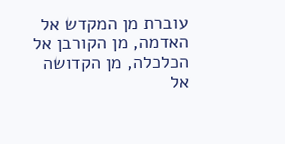עוברת מן המקדש אל האדמה, מן הקורבן אל הכלכלה, מן הקדושה אל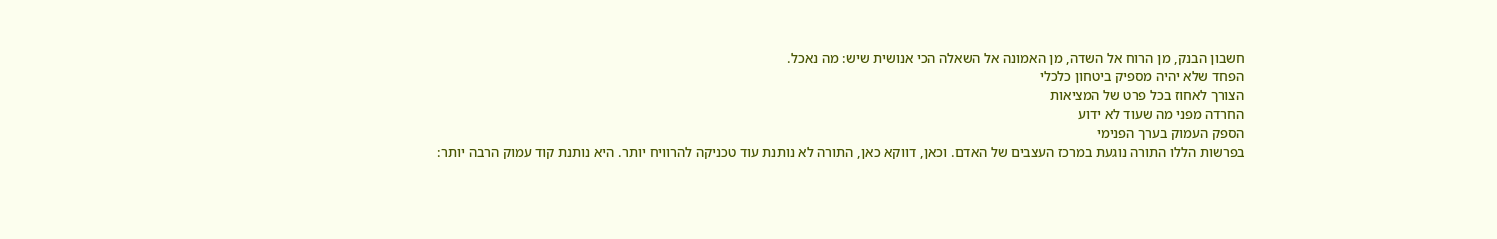חשבון הבנק, מן הרוח אל השדה, מן האמונה אל השאלה הכי אנושית שיש: מה נאכל.
הפחד שלא יהיה מספיק ביטחון כלכלי
הצורך לאחוז בכל פרט של המציאות
החרדה מפני מה שעוד לא ידוע
הספק העמוק בערך הפנימי
בפרשות הללו התורה נוגעת במרכז העצבים של האדם. וכאן, דווקא כאן, התורה לא נותנת עוד טכניקה להרוויח יותר. היא נותנת קוד עמוק הרבה יותר: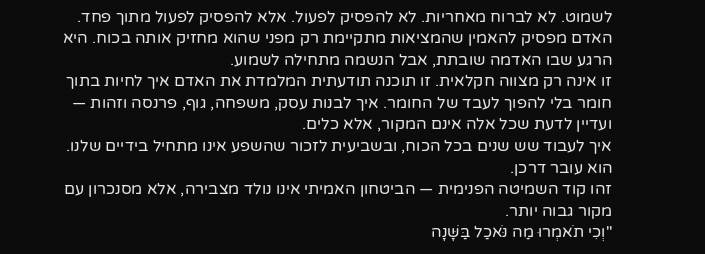לשמוט. לא לברוח מאחריות. לא להפסיק לפעול. אלא להפסיק לפעול מתוך פחד.
האדם מפסיק להאמין שהמציאות מתקיימת רק מפני שהוא מחזיק אותה בכוח. היא הרגע שבו האדמה שובתת, אבל הנשמה מתחילה לשמוע.
זו אינה רק מצווה חקלאית. זו תוכנה תודעתית המלמדת את האדם איך לחיות בתוך חומר בלי להפוך לעבד של החומר. איך לבנות עסק, משפחה, גוף, פרנסה וזהות — ועדיין לדעת שכל אלה אינם המקור, אלא כלים.
איך לעבוד שש שנים בכל הכוח, ובשביעית לזכור שהשפע אינו מתחיל בידיים שלנו. הוא עובר דרכן.
זהו קוד השמיטה הפנימית — הביטחון האמיתי אינו נולד מצבירה, אלא מסנכרון עם מקור גבוה יותר.
"וְכִי תֹאמְרוּ מַה נֹּאכַל בַּשָּׁנָה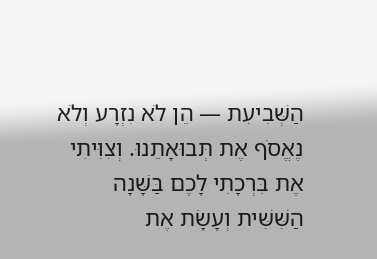הַשְּׁבִיעִת — הֵן לֹא נִזְרָע וְלֹא נֶאֱסֹף אֶת תְּבוּאָתֵנוּ. וְצִוִּיתִי אֶת בִּרְכָתִי לָכֶם בַּשָּׁנָה הַשִּׁשִּׁית וְעָשָׂת אֶת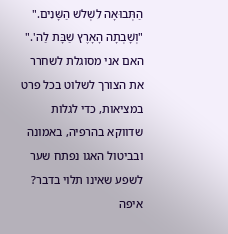הַתְּבוּאָה לִשְׁלֹשׁ הַשָּׁנִים."
"וְשָׁבְתָה הָאָרֶץ שַׁבָּת לַה'."
האם אני מסוגלת לשחרר את הצורך לשלוט בכל פרט במציאות, כדי לגלות שדווקא בהרפיה, באמונה ובביטול האגו נפתח שער לשפע שאינו תלוי בדבר?
איפה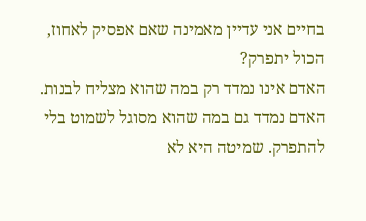בחיים אני עדיין מאמינה שאם אפסיק לאחוז, הכול יתפרק?
האדם אינו נמדד רק במה שהוא מצליח לבנות. האדם נמדד גם במה שהוא מסוגל לשמוט בלי להתפרק. שמיטה היא לא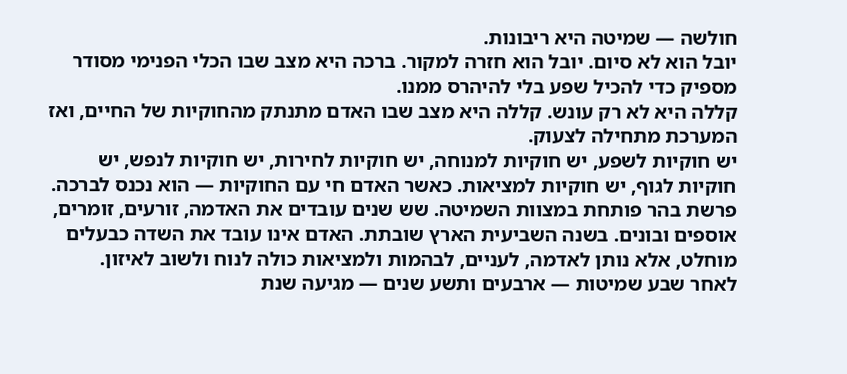חולשה — שמיטה היא ריבונות.
יובל הוא לא סיום. יובל הוא חזרה למקור. ברכה היא מצב שבו הכלי הפנימי מסודר מספיק כדי להכיל שפע בלי להיהרס ממנו.
קללה היא לא רק עונש. קללה היא מצב שבו האדם מתנתק מהחוקיות של החיים, ואז המערכת מתחילה לצעוק.
יש חוקיות לשפע, יש חוקיות למנוחה, יש חוקיות לחירות, יש חוקיות לנפש, יש חוקיות לגוף, יש חוקיות למציאות. כאשר האדם חי עם החוקיות — הוא נכנס לברכה.
פרשת בהר פותחת במצוות השמיטה. שש שנים עובדים את האדמה, זורעים, זומרים, אוספים ובונים. בשנה השביעית הארץ שובתת. האדם אינו עובד את השדה כבעלים מוחלט, אלא נותן לאדמה, לעניים, לבהמות ולמציאות כולה לנוח ולשוב לאיזון.
לאחר שבע שמיטות — ארבעים ותשע שנים — מגיעה שנת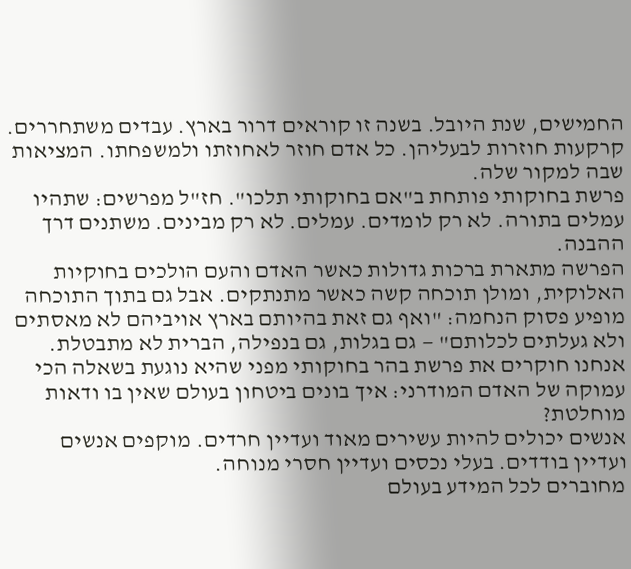החמישים, שנת היובל. בשנה זו קוראים דרור בארץ. עבדים משתחררים. קרקעות חוזרות לבעליהן. כל אדם חוזר לאחוזתו ולמשפחתו. המציאות שבה למקור שלה.
פרשת בחוקותי פותחת ב"אם בחוקותי תלכו". חז"ל מפרשים: שתהיו עמלים בתורה. לא רק לומדים. עמלים. לא רק מבינים. משתנים דרך ההבנה.
הפרשה מתארת ברכות גדולות כאשר האדם והעם הולכים בחוקיות האלוקית, ומולן תוכחה קשה כאשר מתנתקים. אבל גם בתוך התוכחה מופיע פסוק הנחמה: "ואף גם זאת בהיותם בארץ אויביהם לא מאסתים ולא געלתים לכלותם" — גם בגלות, גם בנפילה, הברית לא מתבטלת.
אנחנו חוקרים את פרשת בהר בחוקותי מפני שהיא נוגעת בשאלה הכי עמוקה של האדם המודרני: איך בונים ביטחון בעולם שאין בו ודאות מוחלטת?
אנשים יכולים להיות עשירים מאוד ועדיין חרדים. מוקפים אנשים ועדיין בודדים. בעלי נכסים ועדיין חסרי מנוחה.
מחוברים לכל המידע בעולם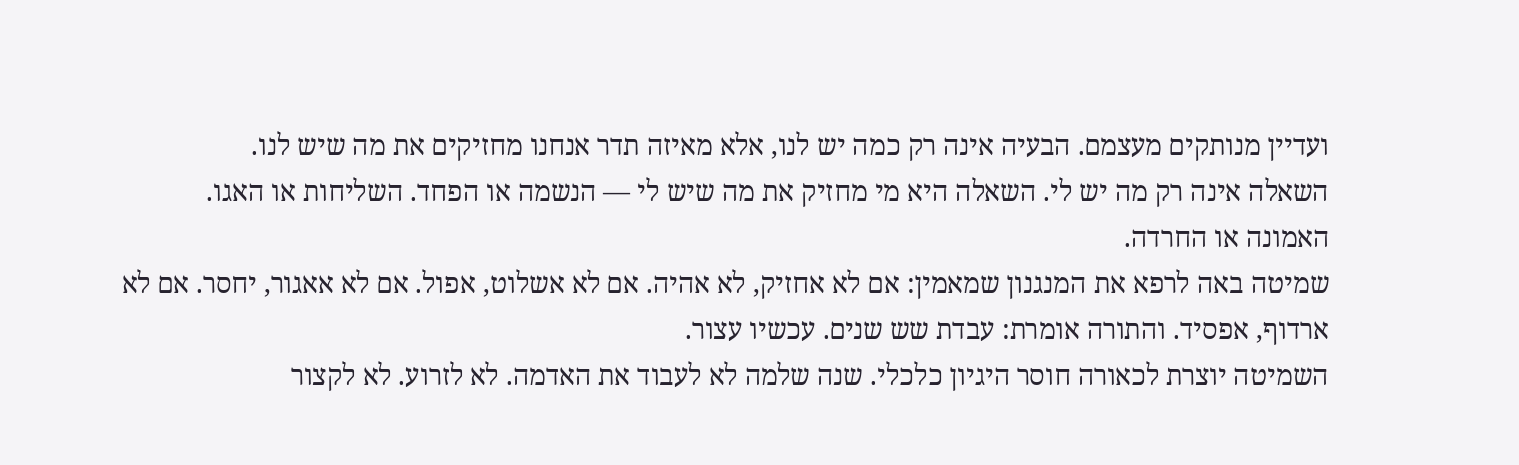ועדיין מנותקים מעצמם. הבעיה אינה רק כמה יש לנו, אלא מאיזה תדר אנחנו מחזיקים את מה שיש לנו.
השאלה אינה רק מה יש לי. השאלה היא מי מחזיק את מה שיש לי — הנשמה או הפחד. השליחות או האגו. האמונה או החרדה.
שמיטה באה לרפא את המנגנון שמאמין: אם לא אחזיק, לא אהיה. אם לא אשלוט, אפול. אם לא אאגור, יחסר. אם לא ארדוף, אפסיד. והתורה אומרת: עבדת שש שנים. עכשיו עצור.
השמיטה יוצרת לכאורה חוסר היגיון כלכלי. שנה שלמה לא לעבוד את האדמה. לא לזרוע. לא לקצור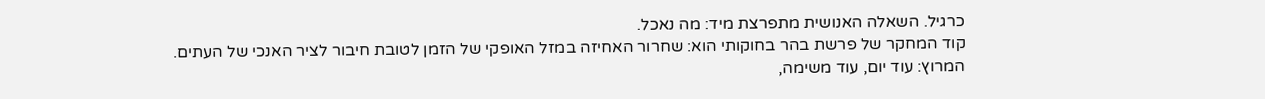כרגיל. השאלה האנושית מתפרצת מיד: מה נאכל.
קוד המחקר של פרשת בהר בחוקותי הוא: שחרור האחיזה במזל האופקי של הזמן לטובת חיבור לציר האנכי של העתים.
המרוץ: עוד יום, עוד משימה,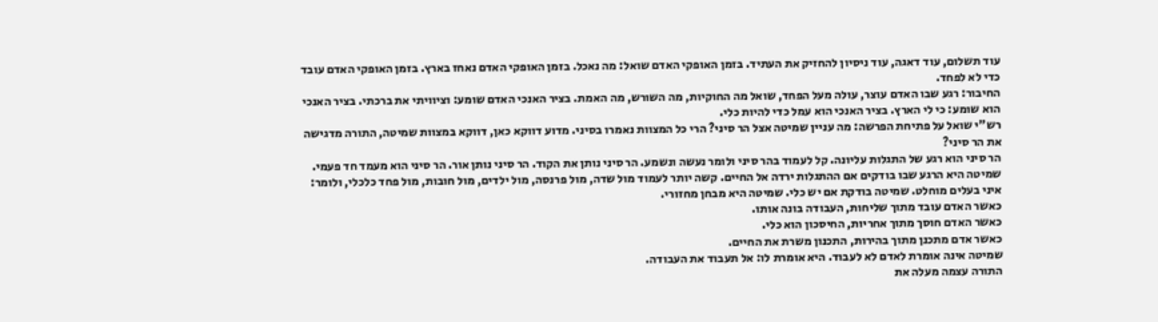עוד תשלום, עוד דאגה, עוד ניסיון להחזיק את העתיד. בזמן האופקי האדם שואל: מה נאכל. בזמן האופקי האדם נאחז בארץ. בזמן האופקי האדם עובד כדי לא לפחד.
החיבור: רגע שבו האדם עוצר, עולה מעל הפחד, שואל מה החוקיות, מה השורש, מה האמת. בציר האנכי האדם שומע: וציוויתי את ברכתי. בציר האנכי הוא שומע: כי לי הארץ. בציר האנכי הוא עמל כדי להיות כלי.
רש"י שואל על פתיחת הפרשה: מה עניין שמיטה אצל הר סיני? הרי כל המצוות נאמרו בסיני. מדוע דווקא כאן, דווקא במצוות שמיטה, התורה מדגישה את הר סיני?
הר סיני הוא רגע של התגלות עליונה. קל לעמוד בהר סיני ולומר נעשה ונשמע. הר סיני נותן את הקוד. הר סיני נותן אור. הר סיני הוא מעמד חד פעמי.
שמיטה היא הרגע שבו בודקים אם ההתגלות ירדה אל החיים. קשה יותר לעמוד מול שדה, מול פרנסה, מול ילדים, מול חובות, מול פחד כלכלי, ולומר: איני בעלים מוחלט. שמיטה בודקת אם יש כלי. שמיטה היא מבחן מחזורי.
כאשר האדם עובד מתוך שליחות, העבודה בונה אותו.
כאשר האדם חוסך מתוך אחריות, החיסכון הוא כלי.
כאשר אדם מתכנן מתוך בהירות, התכנון משרת את החיים.
שמיטה אינה אומרת לאדם לא לעבוד. היא אומרת לו: אל תעבוד את העבודה.
התורה עצמה מעלה את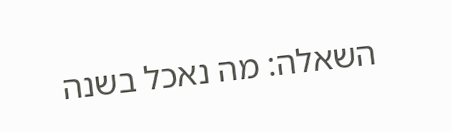השאלה: מה נאכל בשנה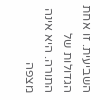השביעית. זו אחת הגדולות של התורה. היא אינה מצפה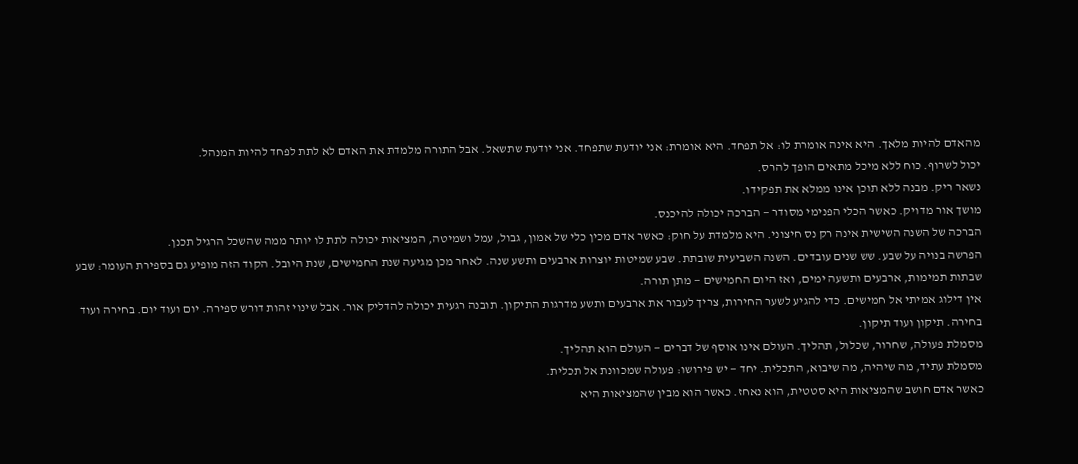מהאדם להיות מלאך. היא אינה אומרת לו: אל תפחד. היא אומרת: אני יודעת שתפחד. אני יודעת שתשאל. אבל התורה מלמדת את האדם לא לתת לפחד להיות המנהל.
יכול לשרוף. כוח ללא מיכל מתאים הופך להרס.
נשאר ריק. מבנה ללא תוכן אינו ממלא את תפקידו.
מושך אור מדויק. כאשר הכלי הפנימי מסודר — הברכה יכולה להיכנס.
הברכה של השנה השישית אינה רק נס חיצוני. היא מלמדת על חוק: כאשר אדם מכין כלי של אמון, גבול, עמל ושמיטה, המציאות יכולה לתת לו יותר ממה שהשכל הרגיל תכנן.
הפרשה בנויה על שבע. שש שנים עובדים. השנה השביעית שובתת. שבע שמיטות יוצרות ארבעים ותשע שנה. לאחר מכן מגיעה שנת החמישים, שנת היובל. הקוד הזה מופיע גם בספירת העומר: שבע שבתות תמימות, ארבעים ותשעה ימים, ואז היום החמישים — מתן תורה.
אין דילוג אמיתי אל חמישים. כדי להגיע לשער החירות, צריך לעבור את ארבעים ותשע מדרגות התיקון. תובנה רגעית יכולה להדליק אור. אבל שינוי זהות דורש ספירה. יום ועוד יום. בחירה ועוד בחירה. תיקון ועוד תיקון.
מסמלת פעולה, שחרור, שכלול, תהליך. העולם אינו אוסף של דברים — העולם הוא תהליך.
מסמלת עתיד, מה שיהיה, מה שיבוא, התכלית. יחד — יש פירושו: פעולה שמכוונת אל תכלית.
כאשר אדם חושב שהמציאות היא סטטית, הוא נאחז. כאשר הוא מבין שהמציאות היא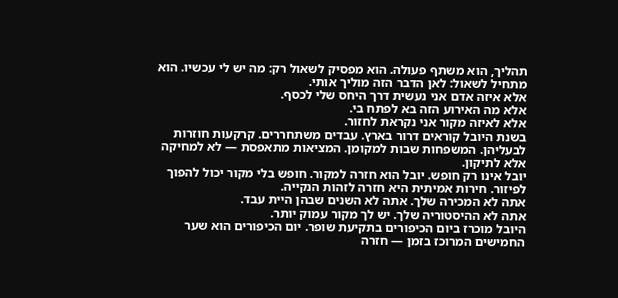תהליך, הוא משתף פעולה. הוא מפסיק לשאול רק: מה יש לי עכשיו. הוא מתחיל לשאול: לאן הדבר הזה מוליך אותי.
אלא איזה אדם אני נעשית דרך היחס שלי לכסף.
אלא מה האירוע הזה בא לפתח בי.
אלא לאיזה מקור אני נקראת לחזור.
בשנת היובל קוראים דרור בארץ. עבדים משתחררים. קרקעות חוזרות לבעליהן. המשפחות שבות למקומן. המציאות מתאפסת — לא למחיקה אלא לתיקון.
יובל אינו רק חופש. יובל הוא חזרה למקור. חופש בלי מקור יכול להפוך לפיזור. חירות אמיתית היא חזרה לזהות הנקייה.
אתה לא המכירה שלך. אתה לא השנים שבהן היית עבד.
אתה לא ההיסטוריה שלך. יש לך מקור עמוק יותר.
היובל מוכרז ביום הכיפורים בתקיעת שופר. יום הכיפורים הוא שער החמישים המרוכז בזמן — חזרה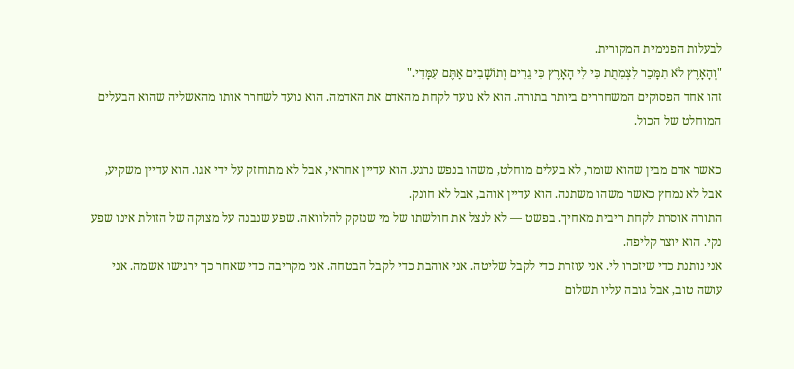לבעלות הפנימית המקורית.
"וְהָאָרֶץ לֹא תִמָּכֵר לִצְמִתֻת כִּי לִי הָאָרֶץ כִּי גֵרִים וְתוֹשָׁבִים אַתֶּם עִמָּדִי."
זהו אחד הפסוקים המשחררים ביותר בתורה. הוא לא נועד לקחת מהאדם את האדמה. הוא נועד לשחרר אותו מהאשליה שהוא הבעלים המוחלט של הכול.

כאשר אדם מבין שהוא שומר, לא בעלים מוחלט, משהו בנפש נרגע. הוא עדיין אחראי, אבל לא מתוחזק על ידי אגו. הוא עדיין משקיע, אבל לא נמחץ כאשר משהו משתנה. הוא עדיין אוהב, אבל לא חונק.
התורה אוסרת לקחת ריבית מאחיך. בפשט — לא לנצל את חולשתו של מי שנזקק להלוואה. שפע שנבנה על מצוקה של הזולת אינו שפע נקי. הוא יוצר קליפה.
אני נותנת כדי שיזכרו לי. אני עוזרת כדי לקבל שליטה. אני אוהבת כדי לקבל הבטחה. אני מקריבה כדי שאחר כך ירגישו אשמה. אני עושה טוב, אבל גובה עליו תשלום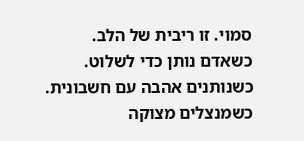סמוי. זו ריבית של הלב.
כשאדם נותן כדי לשלוט.
כשנותנים אהבה עם חשבונית.
כשמנצלים מצוקה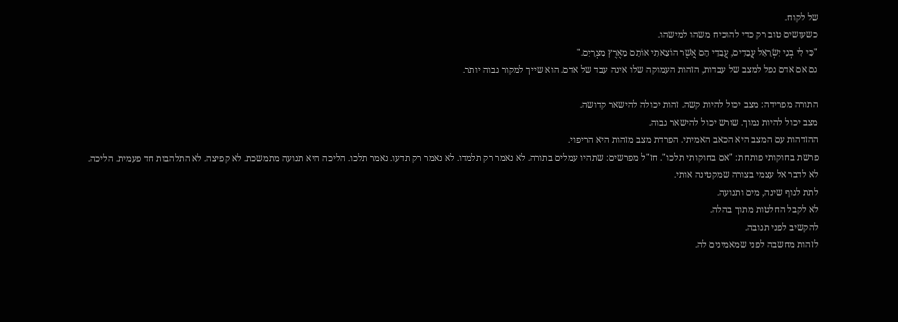של לקוח.
כשעושים טוב רק כדי להוכיח משהו למישהו.
"כִּי לִי בְנֵי יִשְׂרָאֵל עֲבָדִים, עֲבָדַי הֵם אֲשֶׁר הוֹצֵאתִי אוֹתָם מֵאֶרֶץ מִצְרָיִם."
גם אם אדם נפל למצב של עבדות, הזהות העמוקה שלו אינה עבד של אדם. הוא שייך למקור גבוה יותר.

התורה מפרידה: מצב יכול להיות קשה. זהות יכולה להישאר קדושה.
מצב יכול להיות נמוך. שורש יכול להישאר גבוה.
ההזדהות עם המצב היא הכאב האמיתי. הפרדת מצב מזהות היא הריפוי.
פרשת בחוקותי פותחת: "אם בחוקותי תלכו". חז"ל מפרשים: שתהיו עמלים בתורה. לא נאמר רק תלמדו. לא נאמר רק תדעו. נאמר תלכו. הליכה היא תנועה מתמשכת. לא קפיצה. לא התלהבות חד פעמית. הליכה.
לא לדבר אל עצמי בצורה שמקטינה אותי.
לתת לגוף שינה, מים ותנועה.
לא לקבל החלטות מתוך בהלה.
להקשיב לפני תגובה.
לזהות מחשבה לפני שמאמינים לה.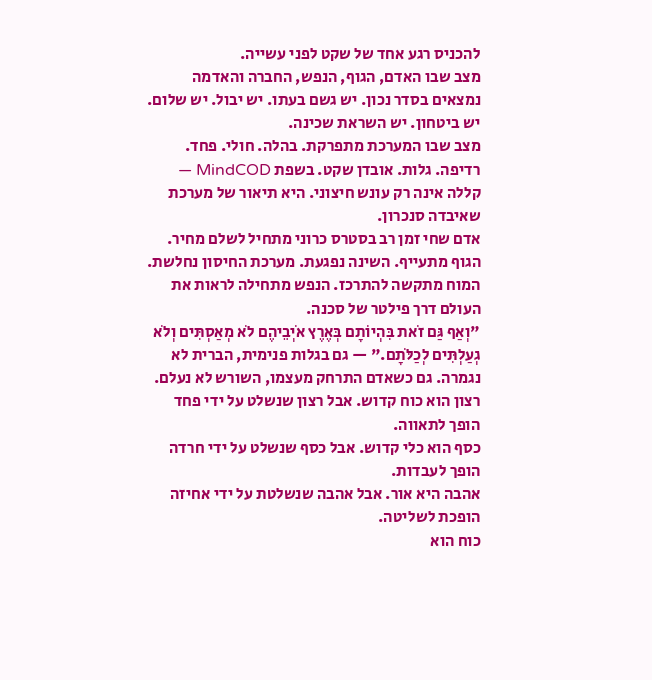להכניס רגע אחד של שקט לפני עשייה.
מצב שבו האדם, הגוף, הנפש, החברה והאדמה נמצאים בסדר נכון. יש גשם בעתו. יש יבול. יש שלום. יש ביטחון. יש השראת שכינה.
מצב שבו המערכת מתפרקת. בהלה. חולי. פחד. רדיפה. גלות. אובדן שקט. בשפת MindCOD — קללה אינה רק עונש חיצוני. היא תיאור של מערכת שאיבדה סנכרון.
אדם שחי זמן רב בסטרס כרוני מתחיל לשלם מחיר. הגוף מתעייף. השינה נפגעת. מערכת החיסון נחלשת. המוח מתקשה להתרכז. הנפש מתחילה לראות את העולם דרך פילטר של סכנה.
"וְאַף גַּם זֹאת בִּהְיוֹתָם בְּאֶרֶץ אֹיְבֵיהֶם לֹא מְאַסְתִּים וְלֹא גְעַלְתִּים לְכַלֹּתָם." — גם בגלות פנימית, הברית לא נגמרה. גם כשאדם התרחק מעצמו, השורש לא נעלם.
רצון הוא כוח קדוש. אבל רצון שנשלט על ידי פחד הופך לתאווה.
כסף הוא כלי קדוש. אבל כסף שנשלט על ידי חרדה הופך לעבדות.
אהבה היא אור. אבל אהבה שנשלטת על ידי אחיזה הופכת לשליטה.
כוח הוא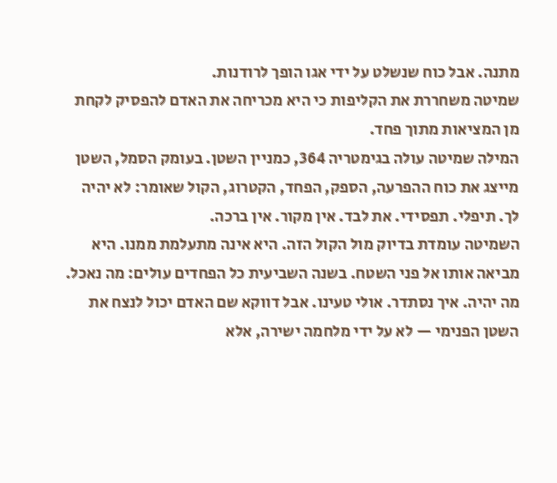מתנה. אבל כוח שנשלט על ידי אגו הופך לרודנות.
שמיטה משחררת את הקליפות כי היא מכריחה את האדם להפסיק לקחת מן המציאות מתוך פחד.
המילה שמיטה עולה בגימטריה 364, כמניין השטן. בעומק הסמל, השטן מייצג את כוח ההפרעה, הספק, הפחד, הקטרוג, הקול שאומר: לא יהיה לך. תיפלי. תפסידי. את לבד. אין מקור. אין ברכה.
השמיטה עומדת בדיוק מול הקול הזה. היא אינה מתעלמת ממנו. היא מביאה אותו אל פני השטח. בשנה השביעית כל הפחדים עולים: מה נאכל. מה יהיה. איך נסתדר. אולי טעינו. אבל דווקא שם האדם יכול לנצח את השטן הפנימי — לא על ידי מלחמה ישירה, אלא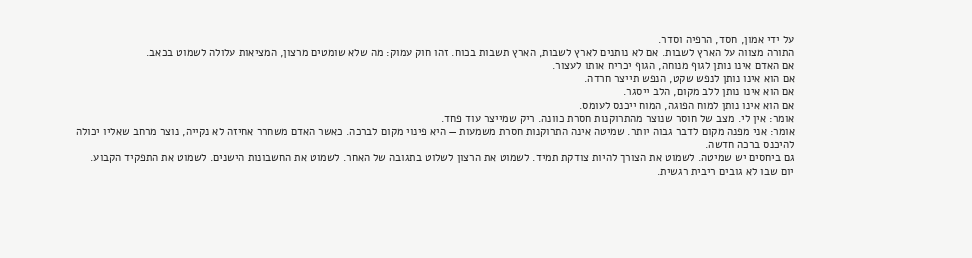על ידי אמון, חסד, הרפיה וסדר.
התורה מצווה על הארץ לשבות. אם לא נותנים לארץ לשבות, הארץ תשבות בכוח. זהו חוק עמוק: מה שלא שומטים מרצון, המציאות עלולה לשמוט בכאב.
אם האדם אינו נותן לגוף מנוחה, הגוף יכריח אותו לעצור.
אם הוא אינו נותן לנפש שקט, הנפש תייצר חרדה.
אם הוא אינו נותן ללב מקום, הלב ייסגר.
אם הוא אינו נותן למוח הפוגה, המוח ייכנס לעומס.
אומר: אין לי. מצב של חוסר שנוצר מהתרוקנות חסרת כוונה. ריק שמייצר עוד פחד.
אומר: אני מפנה מקום לדבר גבוה יותר. שמיטה אינה התרוקנות חסרת משמעות — היא פינוי מקום לברכה. כאשר האדם משחרר אחיזה לא נקייה, נוצר מרחב שאליו יכולה להיכנס ברכה חדשה.
גם ביחסים יש שמיטה. לשמוט את הצורך להיות צודקת תמיד. לשמוט את הרצון לשלוט בתגובה של האחר. לשמוט את החשבונות הישנים. לשמוט את התפקיד הקבוע.
יום שבו לא גובים ריבית רגשית.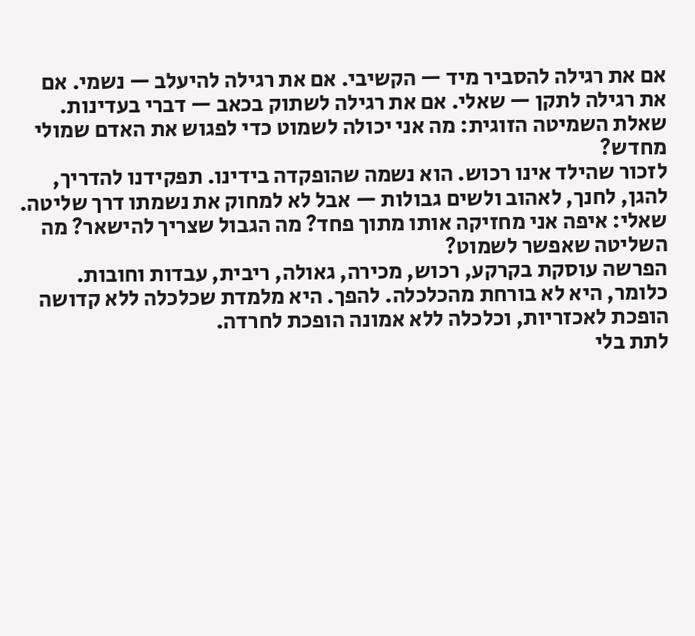אם את רגילה להסביר מיד — הקשיבי. אם את רגילה להיעלב — נשמי. אם את רגילה לתקן — שאלי. אם את רגילה לשתוק בכאב — דברי בעדינות.
שאלת השמיטה הזוגית: מה אני יכולה לשמוט כדי לפגוש את האדם שמולי מחדש?
לזכור שהילד אינו רכוש. הוא נשמה שהופקדה בידינו. תפקידנו להדריך, להגן, לחנך, לאהוב ולשים גבולות — אבל לא למחוק את נשמתו דרך שליטה.
שאלי: איפה אני מחזיקה אותו מתוך פחד? מה הגבול שצריך להישאר? מה השליטה שאפשר לשמוט?
הפרשה עוסקת בקרקע, רכוש, מכירה, גאולה, ריבית, עבדות וחובות. כלומר, היא לא בורחת מהכלכלה. להפך. היא מלמדת שכלכלה ללא קדושה הופכת לאכזריות, וכלכלה ללא אמונה הופכת לחרדה.
לתת בלי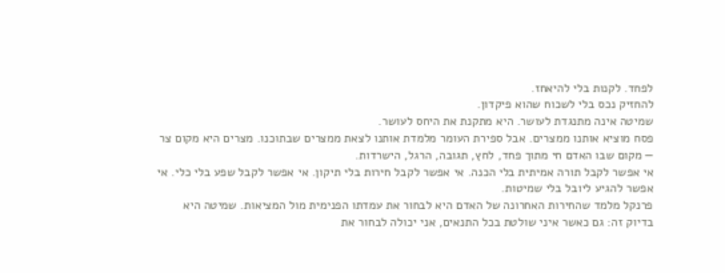לפחד. לקנות בלי להיאחז.
להחזיק נכס בלי לשכוח שהוא פיקדון.
שמיטה אינה מתנגדת לעושר. היא מתקנת את היחס לעושר.
פסח מוציא אותנו ממצרים. אבל ספירת העומר מלמדת אותנו לצאת ממצרים שבתוכנו. מצרים היא מקום צר — מקום שבו האדם חי מתוך פחד, לחץ, תגובה, הרגל, הישרדות.
אי אפשר לקבל תורה אמיתית בלי הכנה. אי אפשר לקבל חירות בלי תיקון. אי אפשר לקבל שפע בלי כלי. אי אפשר להגיע ליובל בלי שמיטות.
פרנקל מלמד שהחירות האחרונה של האדם היא לבחור את עמדתו הפנימית מול המציאות. שמיטה היא בדיוק זה: גם כאשר איני שולטת בכל התנאים, אני יכולה לבחור את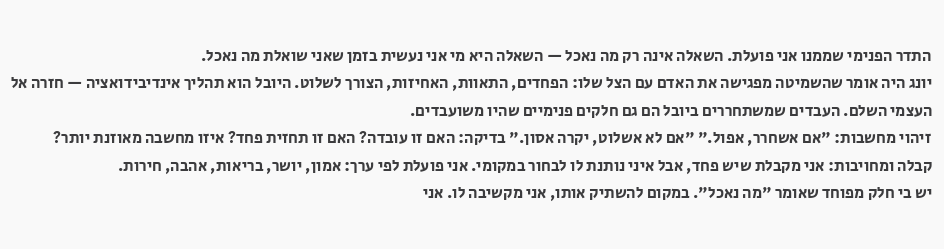התדר הפנימי שממנו אני פועלת. השאלה אינה רק מה נאכל — השאלה היא מי אני נעשית בזמן שאני שואלת מה נאכל.
יונג היה אומר שהשמיטה מפגישה את האדם עם הצל שלו: הפחדים, התאוות, האחיזות, הצורך לשלוט. היובל הוא תהליך אינדיבידואציה — חזרה אל העצמי השלם. העבדים שמשתחררים ביובל הם גם חלקים פנימיים שהיו משועבדים.
זיהוי מחשבות: "אם אשחרר, אפול." "אם לא אשלוט, יקרה אסון." בדיקה: האם זו עובדה? האם זו תחזית פחד? איזו מחשבה מאוזנת יותר?
קבלה ומחויבות: אני מקבלת שיש פחד, אבל איני נותנת לו לבחור במקומי. אני פועלת לפי ערך: אמון, יושר, בריאות, אהבה, חירות.
יש בי חלק מפוחד שאומר "מה נאכל". במקום להשתיק אותו, אני מקשיבה לו. אני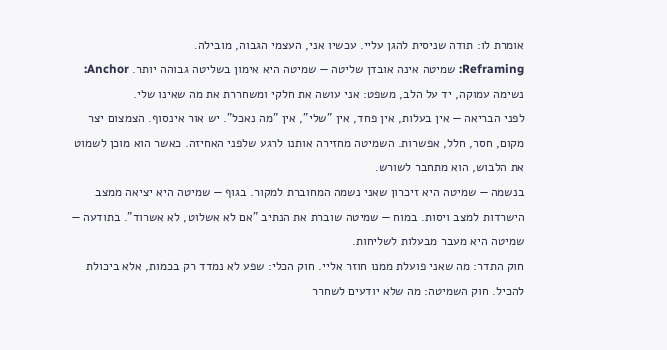אומרת לו: תודה שניסית להגן עליי. עכשיו אני, העצמי הגבוה, מובילה.
Reframing: שמיטה אינה אובדן שליטה — שמיטה היא אימון בשליטה גבוהה יותר. Anchor: נשימה עמוקה, יד על הלב, משפט: אני עושה את חלקי ומשחררת את מה שאינו שלי.
לפני הבריאה — אין בעלות, אין פחד, אין "שלי", אין "מה נאכל". יש אור אינסוף. הצמצום יצר מקום, חסר, חלל, אפשרות. השמיטה מחזירה אותנו לרגע שלפני האחיזה. כאשר הוא מוכן לשמוט את הלבוש, הוא מתחבר לשורש.
בנשמה — שמיטה היא זיכרון שאני נשמה המחוברת למקור. בגוף — שמיטה היא יציאה ממצב הישרדות למצב ויסות. במוח — שמיטה שוברת את הנתיב "אם לא אשלוט, לא אשרוד". בתודעה — שמיטה היא מעבר מבעלות לשליחות.
חוק התדר: מה שאני פועלת ממנו חוזר אליי. חוק הכלי: שפע לא נמדד רק בכמות, אלא ביכולת להכיל. חוק השמיטה: מה שלא יודעים לשחרר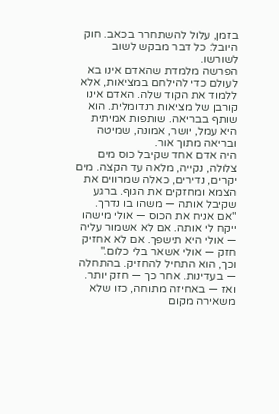בזמן, עלול להשתחרר בכאב. חוק היובל: כל דבר מבקש לשוב לשורשו.
הפרשה מלמדת שהאדם אינו בא לעולם כדי להילחם במציאות, אלא ללמוד את הקוד שלה. האדם אינו קורבן של מציאות רנדומלית. הוא שותף בבריאה. שותפות אמיתית היא עמל, יושר, אמונה, שמיטה ובריאה מתוך אור.
היה אדם אחד שקיבל כוס מים צלולה, נקייה, מלאה עד הקצה. מים יקרים, נדירים, כאלה שמרווים את הצמא ומחזקים את הגוף. ברגע שקיבל אותה — משהו בו נדרך.
"אם אניח את הכוס — אולי מישהו ייקח לי אותה. אם לא אשמור עליה — אולי היא תישפך. אם לא אחזיק חזק — אולי אשאר בלי כלום."
וכך, הוא התחיל להחזיק. בהתחלה — בעדינות. אחר כך — חזק יותר. ואז — באחיזה מתוחה, כזו שלא משאירה מקום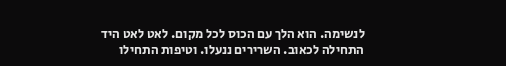לנשימה. הוא הלך עם הכוס לכל מקום. לאט לאט היד התחילה לכאוב. השרירים ננעלו. וטיפות התחילו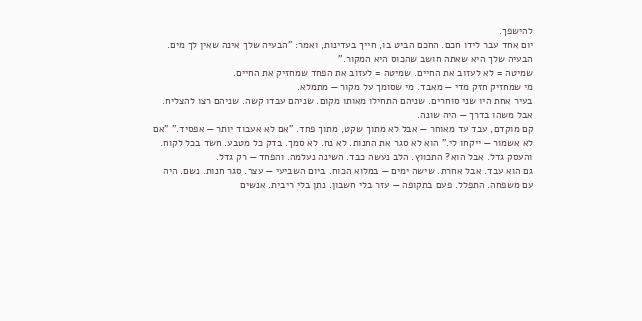להישפך.
יום אחד עבר לידו חכם. החכם הביט בו, חייך בעדינות, ואמר: "הבעיה שלך אינה שאין לך מים. הבעיה שלך היא שאתה חושב שהכוס היא המקור."
שמיטה = לא לעזוב את החיים. שמיטה = לעזוב את הפחד שמחזיק את החיים.
מי שמחזיק חזק מדי — מאבד. מי שסומך על מקור — מתמלא.
בעיר אחת היו שני סוחרים. שניהם התחילו מאותו מקום. שניהם עבדו קשה. שניהם רצו להצליח. אבל משהו בדרך — היה שונה.
קם מוקדם, עבד עד מאוחר — אבל לא מתוך שקט, מתוך פחד. "אם לא אעבוד יותר — אפסיד." "אם לא אשמור — ייקחו לי." הוא לא סגר את החנות. לא נח. לא סמך. בדק כל מטבע. חשד בכל לקוח. והעסק גדל. אבל הוא? התכווץ. הלב נעשה כבד. השינה נעלמה. והפחד — רק גדל.
גם הוא עבד. אבל אחרת. שישה ימים — במלוא הכוח. ביום השביעי — עצר. סגר חנות. נשם. היה עם משפחה. התפלל. פעם בתקופה — עזר בלי חשבון. נתן בלי ריבית. אנשים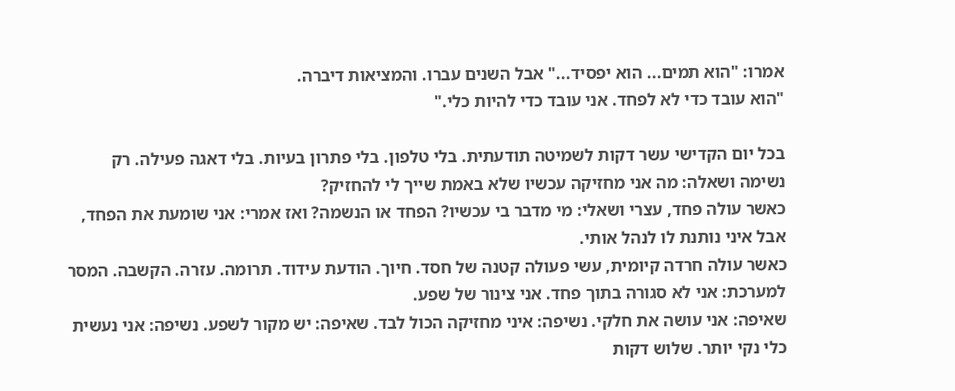אמרו: "הוא תמים... הוא יפסיד..." אבל השנים עברו. והמציאות דיברה.
"הוא עובד כדי לא לפחד. אני עובד כדי להיות כלי."

בכל יום הקדישי עשר דקות לשמיטה תודעתית. בלי טלפון. בלי פתרון בעיות. בלי דאגה פעילה. רק נשימה ושאלה: מה אני מחזיקה עכשיו שלא באמת שייך לי להחזיק?
כאשר עולה פחד, עצרי ושאלי: מי מדבר בי עכשיו? הפחד או הנשמה? ואז אמרי: אני שומעת את הפחד, אבל איני נותנת לו לנהל אותי.
כאשר עולה חרדה קיומית, עשי פעולה קטנה של חסד. חיוך. הודעת עידוד. תרומה. עזרה. הקשבה. המסר למערכת: אני לא סגורה בתוך פחד. אני צינור של שפע.
שאיפה: אני עושה את חלקי. נשיפה: איני מחזיקה הכול לבד. שאיפה: יש מקור לשפע. נשיפה: אני נעשית כלי נקי יותר. שלוש דקות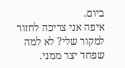ביום.
איפה אני צריכה לחזור למקור שלי? לא למה שפחד יצר ממני.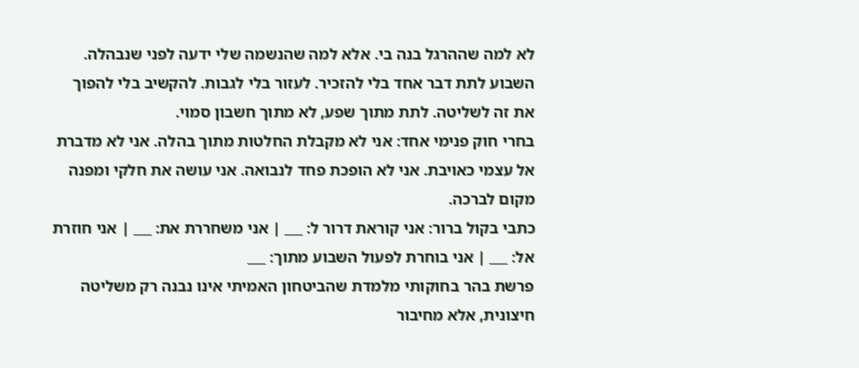לא למה שההרגל בנה בי. אלא למה שהנשמה שלי ידעה לפני שנבהלה.
השבוע לתת דבר אחד בלי להזכיר. לעזור בלי לגבות. להקשיב בלי להפוך את זה לשליטה. לתת מתוך שפע, לא מתוך חשבון סמוי.
בחרי חוק פנימי אחד: אני לא מקבלת החלטות מתוך בהלה. אני לא מדברת אל עצמי כאויבת. אני לא הופכת פחד לנבואה. אני עושה את חלקי ומפנה מקום לברכה.
כתבי בקול ברור: אני קוראת דרור ל: ___ | אני משחררת את: ___ | אני חוזרת אל: ___ | אני בוחרת לפעול השבוע מתוך: ___
פרשת בהר בחוקותי מלמדת שהביטחון האמיתי אינו נבנה רק משליטה חיצונית, אלא מחיבור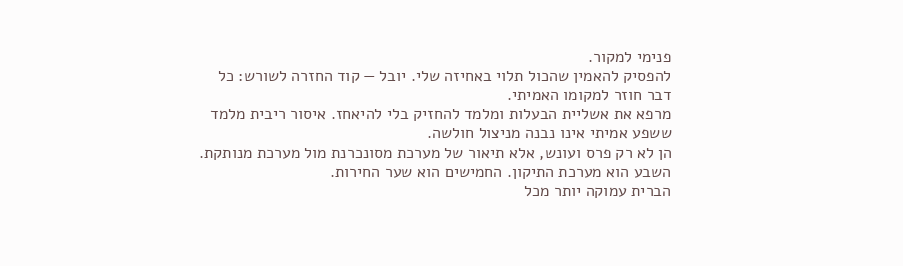פנימי למקור.
להפסיק להאמין שהכול תלוי באחיזה שלי. יובל — קוד החזרה לשורש: כל דבר חוזר למקומו האמיתי.
מרפא את אשליית הבעלות ומלמד להחזיק בלי להיאחז. איסור ריבית מלמד ששפע אמיתי אינו נבנה מניצול חולשה.
הן לא רק פרס ועונש, אלא תיאור של מערכת מסונכרנת מול מערכת מנותקת. השבע הוא מערכת התיקון. החמישים הוא שער החירות.
הברית עמוקה יותר מכל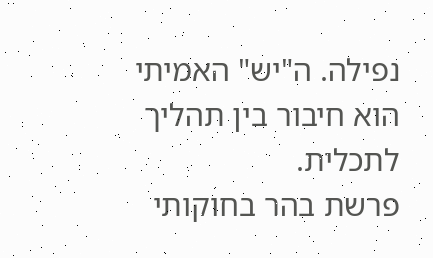נפילה. ה"יש" האמיתי הוא חיבור בין תהליך לתכלית.
פרשת בהר בחוקותי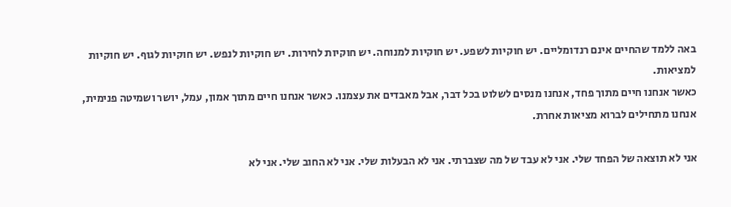באה ללמד שהחיים אינם רנדומליים. יש חוקיות לשפע. יש חוקיות למנוחה. יש חוקיות לחירות. יש חוקיות לנפש. יש חוקיות לגוף. יש חוקיות למציאות.
כאשר אנחנו חיים מתוך פחד, אנחנו מנסים לשלוט בכל דבר, אבל מאבדים את עצמנו. כאשר אנחנו חיים מתוך אמון, עמל, יושר ושמיטה פנימית, אנחנו מתחילים לברוא מציאות אחרת.

אני לא תוצאה של הפחד שלי. אני לא עבד של מה שצברתי. אני לא הבעלות שלי. אני לא החוב שלי. אני לא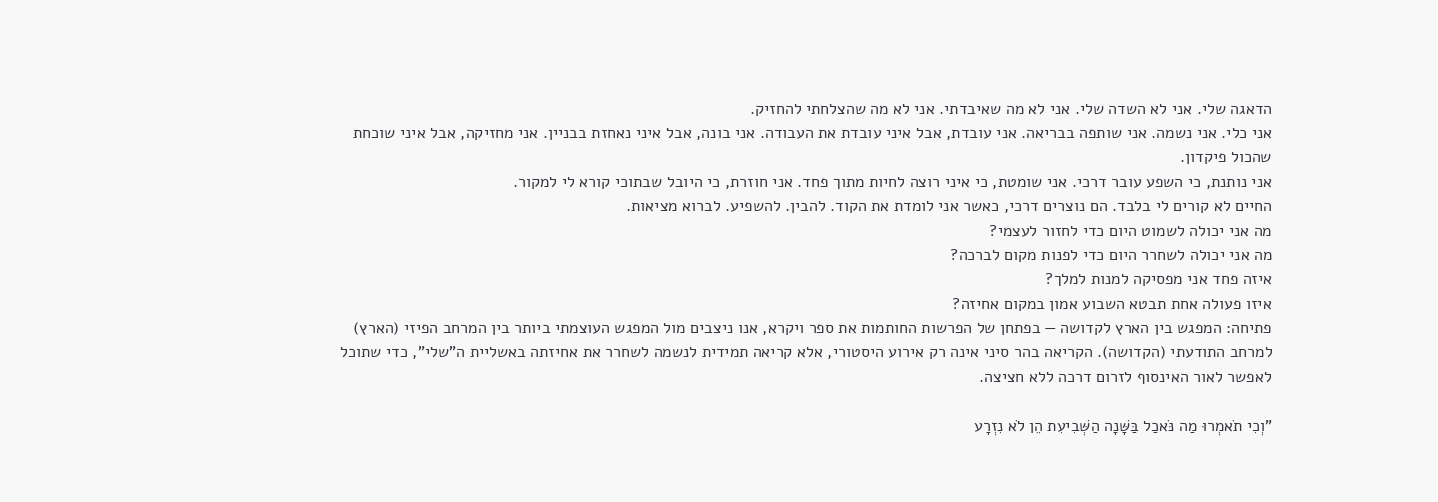הדאגה שלי. אני לא השדה שלי. אני לא מה שאיבדתי. אני לא מה שהצלחתי להחזיק.
אני כלי. אני נשמה. אני שותפה בבריאה. אני עובדת, אבל איני עובדת את העבודה. אני בונה, אבל איני נאחזת בבניין. אני מחזיקה, אבל איני שוכחת שהכול פיקדון.
אני נותנת, כי השפע עובר דרכי. אני שומטת, כי איני רוצה לחיות מתוך פחד. אני חוזרת, כי היובל שבתוכי קורא לי למקור.
החיים לא קורים לי בלבד. הם נוצרים דרכי, כאשר אני לומדת את הקוד. להבין. להשפיע. לברוא מציאות.
מה אני יכולה לשמוט היום כדי לחזור לעצמי?
מה אני יכולה לשחרר היום כדי לפנות מקום לברכה?
איזה פחד אני מפסיקה למנות למלך?
איזו פעולה אחת תבטא השבוע אמון במקום אחיזה?
פתיחה: המפגש בין הארץ לקדושה — בפתחן של הפרשות החותמות את ספר ויקרא, אנו ניצבים מול המפגש העוצמתי ביותר בין המרחב הפיזי (הארץ) למרחב התודעתי (הקדושה). הקריאה בהר סיני אינה רק אירוע היסטורי, אלא קריאה תמידית לנשמה לשחרר את אחיזתה באשליית ה"שלי", כדי שתוכל לאפשר לאור האינסוף לזרום דרכה ללא חציצה.

"וְכִי תֹאמְרוּ מַה נֹּאכַל בַּשָּׁנָה הַשְּׁבִיעִת הֵן לֹא נִזְרָע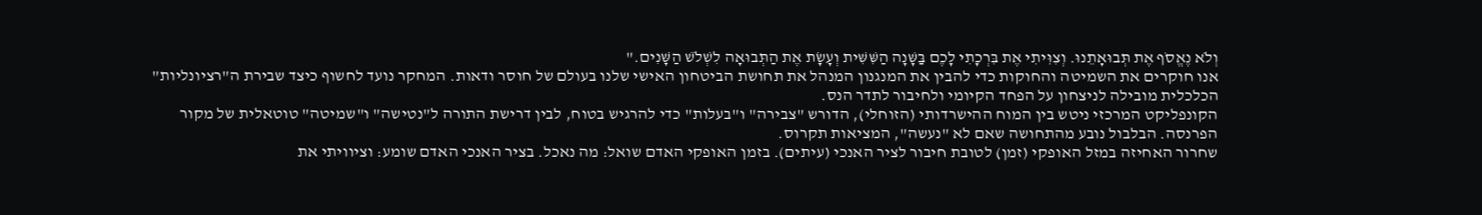וְלֹא נֶאֱסֹף אֶת תְּבוּאָתֵנוּ. וְצִוִּיתִי אֶת בִּרְכָתִי לָכֶם בַּשָּׁנָה הַשִּׁשִּׁית וְעָשָׂת אֶת הַתְּבוּאָה לִשְׁלֹשׁ הַשָּׁנִים."
אנו חוקרים את השמיטה והחוקות כדי להבין את המנגנון המנהל את תחושת הביטחון האישי שלנו בעולם של חוסר ודאות. המחקר נועד לחשוף כיצד שבירת ה"רציונליות" הכלכלית מובילה לניצחון על הפחד הקיומי ולחיבור לתדר הנס.
הקונפליקט המרכזי ניטש בין המוח ההישרדותי (הזוחלי), הדורש "צבירה" ו"בעלות" כדי להרגיש בטוח, לבין דרישת התורה ל"נטישה" ו"שמיטה" טוטאלית של מקור הפרנסה. הבלבול נובע מהתחושה שאם לא "נעשה", המציאות תקרוס.
שחרור האחיזה במזל האופקי (זמן) לטובת חיבור לציר האנכי (עיתים). בזמן האופקי האדם שואל: מה נאכל. בציר האנכי האדם שומע: וציוויתי את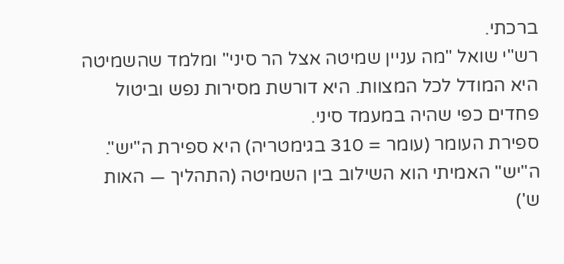ברכתי.
רש"י שואל "מה עניין שמיטה אצל הר סיני" ומלמד שהשמיטה היא המודל לכל המצוות. היא דורשת מסירות נפש וביטול פחדים כפי שהיה במעמד סיני.
ספירת העומר (עומר = 310 בגימטריה) היא ספירת ה"יש". ה"יש" האמיתי הוא השילוב בין השמיטה (התהליך — האות ש')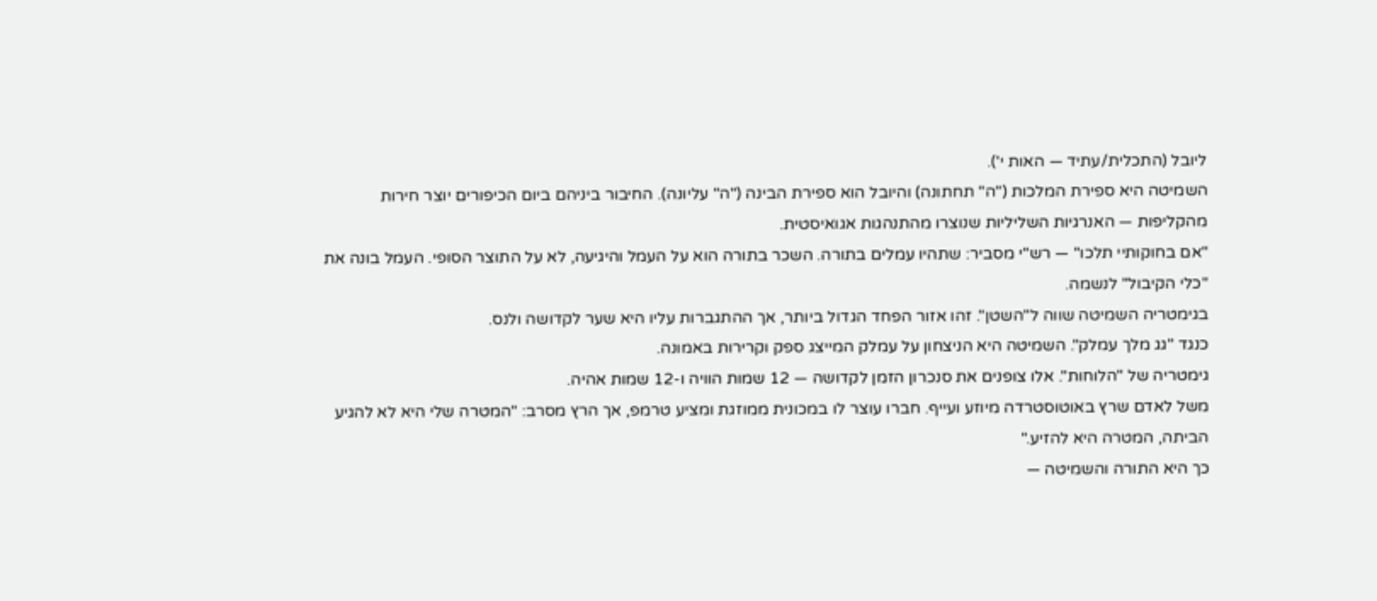ליובל (התכלית/עתיד — האות י').
השמיטה היא ספירת המלכות ("ה" תחתונה) והיובל הוא ספירת הבינה ("ה" עליונה). החיבור ביניהם ביום הכיפורים יוצר חירות מהקליפות — האנרגיות השליליות שנוצרו מהתנהגות אגואיסטית.
"אם בחוקותיי תלכו" — רש"י מסביר: שתהיו עמלים בתורה. השכר בתורה הוא על העמל והיגיעה, לא על התוצר הסופי. העמל בונה את "כלי הקיבול" לנשמה.
בגימטריה השמיטה שווה ל"השטן". זהו אזור הפחד הגדול ביותר, אך ההתגברות עליו היא שער לקדושה ולנס.
כנגד "גג מלך עמלק". השמיטה היא הניצחון על עמלק המייצג ספק וקרירות באמונה.
גימטריה של "הלוחות". אלו צופנים את סנכרון הזמן לקדושה — 12 שמות הוויה ו-12 שמות אהיה.
משל לאדם שרץ באוטוסטרדה מיוזע ועייף. חברו עוצר לו במכונית ממוזגת ומציע טרמפ, אך הרץ מסרב: "המטרה שלי היא לא להגיע הביתה, המטרה היא להזיע."
כך היא התורה והשמיטה —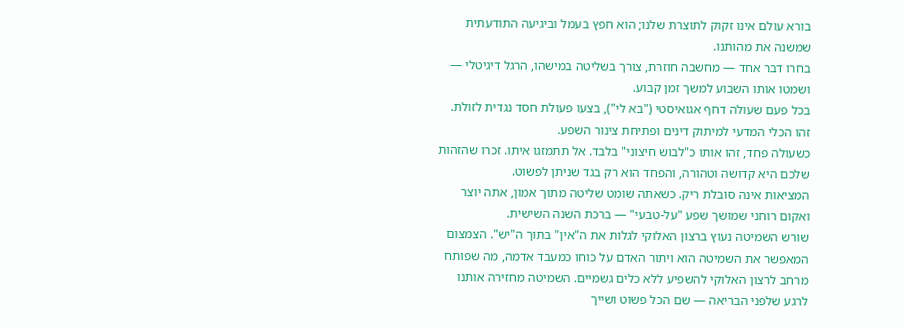בורא עולם אינו זקוק לתוצרת שלנו; הוא חפץ בעמל וביגיעה התודעתית שמשנה את מהותנו.
בחרו דבר אחד — מחשבה חוזרת, צורך בשליטה במישהו, הרגל דיגיטלי — ושמטו אותו השבוע למשך זמן קבוע.
בכל פעם שעולה דחף אגואיסטי ("בא לי"), בצעו פעולת חסד נגדית לזולת. זהו הכלי המדעי למיתוק דינים ופתיחת צינור השפע.
כשעולה פחד, זהו אותו כ"לבוש חיצוני" בלבד. אל תתמזגו איתו. זכרו שהזהות שלכם היא קדושה וטהורה, והפחד הוא רק בגד שניתן לפשוט.
המציאות אינה סובלת ריק. כשאתה שומט שליטה מתוך אמון, אתה יוצר ואקום רוחני שמושך שפע "על-טבעי" — ברכת השנה השישית.
שורש השמיטה נעוץ ברצון האלוקי לגלות את ה"אין" בתוך ה"יש". הצמצום המאפשר את השמיטה הוא ויתור האדם על כוחו כמעבד אדמה, מה שפותח מרחב לרצון האלוקי להשפיע ללא כלים גשמיים. השמיטה מחזירה אותנו לרגע שלפני הבריאה — שם הכל פשוט ושייך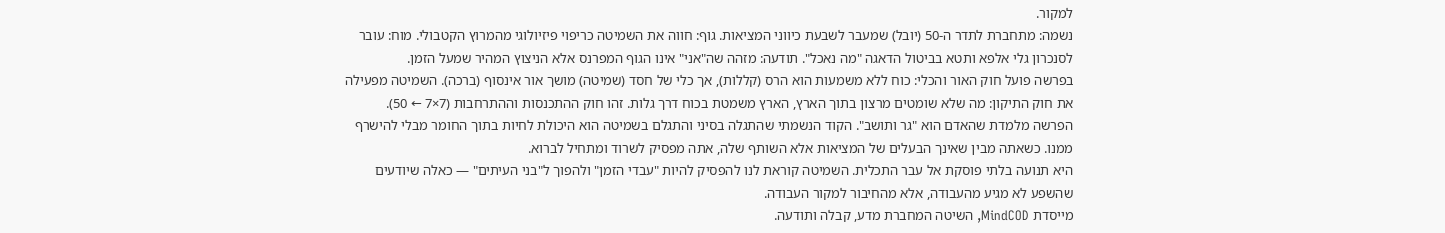למקור.
נשמה: מתחברת לתדר ה-50 (יובל) שמעבר לשבעת כיווני המציאות. גוף: חווה את השמיטה כריפוי פיזיולוגי מהמרוץ הקטבולי. מוח: עובר לסנכרון גלי אלפא ותטא בביטול הדאגה "מה נאכל". תודעה: מזהה שה"אני" אינו הגוף המפרנס אלא הניצוץ המהיר שמעל הזמן.
בפרשה פועל חוק האור והכלי: כוח ללא משמעות הוא הרס (קללות), אך כלי של חסד (שמיטה) מושך אור אינסוף (ברכה). השמיטה מפעילה את חוק התיקון: מה שלא שומטים מרצון בתוך הארץ, הארץ משמטת בכוח דרך גלות. זהו חוק ההתכנסות וההתרחבות (7×7 ← 50).
הפרשה מלמדת שהאדם הוא "גר ותושב". הקוד הנשמתי שהתגלה בסיני והתגלם בשמיטה הוא היכולת לחיות בתוך החומר מבלי להישרף ממנו. כשאתה מבין שאינך הבעלים של המציאות אלא השותף שלה, אתה מפסיק לשרוד ומתחיל לברוא.
היא תנועה בלתי פוסקת אל עבר התכלית. השמיטה קוראת לנו להפסיק להיות "עבדי הזמן" ולהפוך ל"בני העיתים" — כאלה שיודעים שהשפע לא מגיע מהעבודה, אלא מהחיבור למקור העבודה.
מייסדת MindCOD, השיטה המחברת מדע, קבלה ותודעה.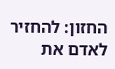החזון: להחזיר לאדם את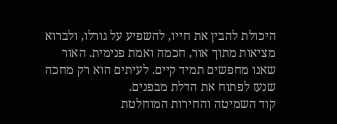היכולת להבין את חייו, להשפיע על גורלו, ולברוא מציאות מתוך אור, חכמה ואמת פנימית. האור שאנו מחפשים תמיד קיים. לעיתים הוא רק מחכה שנעז לפתוח את הדלת מבפנים.
קוד השמיטה והחירות המוחלטת